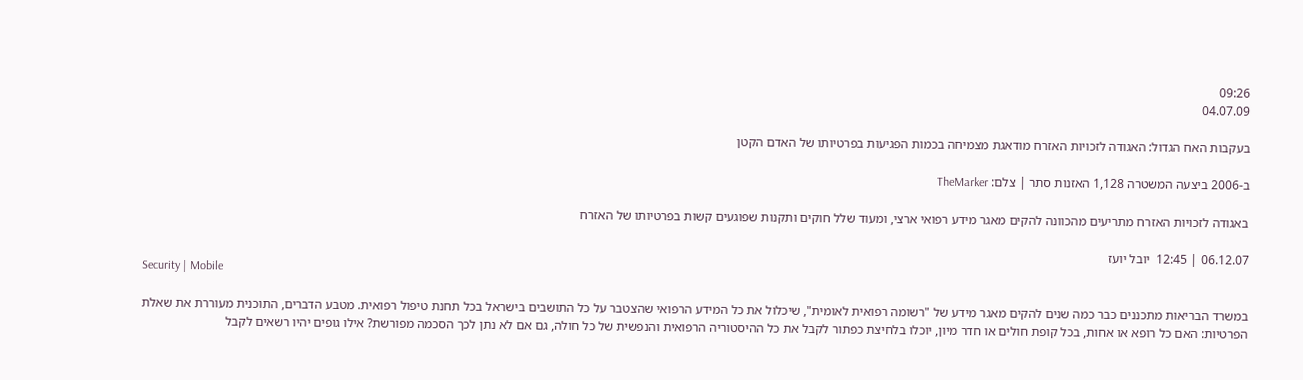09:26
04.07.09

בעקבות האח הגדול: האגודה לזכויות האזרח מודאגת מצמיחה בכמות הפגיעות בפרטיותו של האדם הקטן

ב-2006 ביצעה המשטרה 1,128 האזנות סתר | צלם: TheMarker

באגודה לזכויות האזרח מתריעים מהכוונה להקים מאגר מידע רפואי ארצי, ומעוד שלל חוקים ותקנות שפוגעים קשות בפרטיותו של האזרח

06.12.07 | 12:45  יובל יועז
Security | Mobile

במשרד הבריאות מתכננים כבר כמה שנים להקים מאגר מידע של "רשומה רפואית לאומית", שיכלול את כל המידע הרפואי שהצטבר על כל התושבים בישראל בכל תחנת טיפול רפואית. מטבע הדברים, התוכנית מעוררת את שאלת הפרטיות: האם כל רופא או אחות, בכל קופת חולים או חדר מיון, יוכלו בלחיצת כפתור לקבל את כל ההיסטוריה הרפואית והנפשית של כל חולה, גם אם לא נתן לכך הסכמה מפורשת? אילו גופים יהיו רשאים לקבל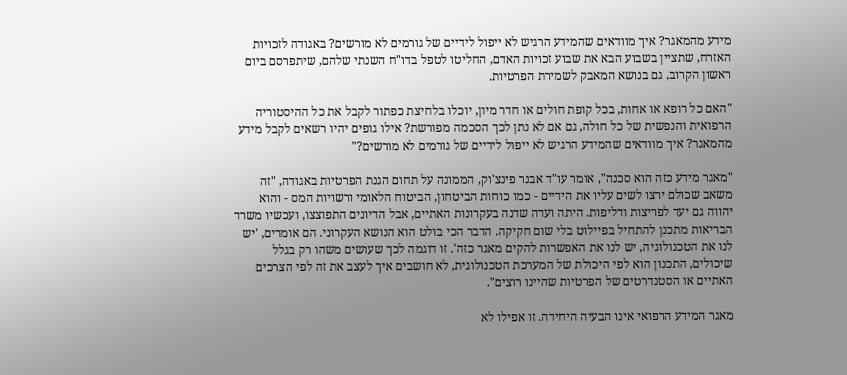מידע מהמאגר? איך מוודאים שהמידע הרגיש לא ייפול לידיים של גורמים לא מורשים? באגודה לזכויות האזרח, שתציין בשבוע הבא את שבוע זכויות האדם, החליטו לטפל בדו"ח השנתי שלהם, שיתפרסם ביום ראשון הקרוב, גם בנושא המאבק לשמירת הפרטיות.

"האם כל רופא או אחות, בכל קופת חולים או חדר מיון, יוכלו בלחיצת כפתור לקבל את כל ההיסטוריה הרפואית והנפשית של כל חולה, גם אם לא נתן לכך הסכמה מפורשת? אילו גופים יהיו רשאים לקבל מידע מהמאגר? איך מוודאים שהמידע הרגיש לא ייפול לידיים של גורמים לא מורשים?"

"מאגר מידע כזה הוא סכנה", אומר עו"ד אבנר פינצ'וק, הממונה על תחום הגנת הפרטיות באגודה, "זה משאב שכולם ירצו לשים עליו את הידיים - כמו כוחות הביטחון, הביטוח הלאומי ורשויות המס - והוא יהווה גם יעד לפריצות ודליפות. היתה ועדה שדנה בעקרונות האתיים, אבל הדיונים התפוצצו, ועכשיו משרד הבריאות מתכנן להתחיל בפיילוט בלי שום חקיקה. הדבר הכי בולט הוא הנושא העקרוני. הם אומרים, 'יש לנו את הטכנולוגיה, יש לנו את האפשרות להקים מאגר כזה'. זו דוגמה לכך שעושים משהו רק בגלל שיכולים, התכנון הוא לפי היכולת של המערכת הטכנולוגית, לא חושבים איך לעצב את זה לפי הצרכים האתיים או הסטנדרטים של הפרטיות שהיינו רוצים".

מאגר המידע הרפואי אינו הבעיה היחידה. זו אפילו לא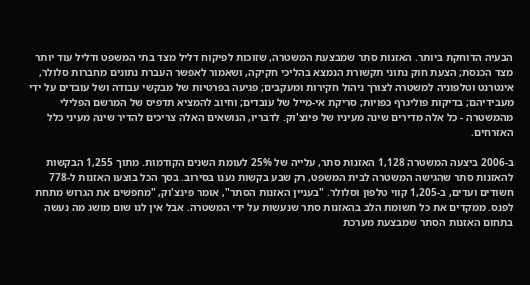הבעיה הדוחקת ביותר. האזנות סתר שמבצעת המשטרה, שזוכות לפיקוח דליל מצד בתי המשפט ודליל עוד יותר מצד הכנסת; הצעת חוק נתוני תקשורת הנמצא בהליכי חקיקה, ושאמור לאפשר העברת נתונים מחברות סלולר, אינטרנט וטלפוניה למשטרה לצורך ניהול חקירות ומעקבים; פגיעה בפרטיות של מבקשי עבודה ושל עובדים על ידי מעבידיהם; בדיקות פוליגרף כפויות; סריקת אי-מייל של עובדים; וחיוב להמציא תדפיס של המרשם הפלילי מהמשטרה - כל אלה מדירים שינה מעיניו של פינצ'וק. לדבריו, הנושאים האלה צריכים להדיר שינה מעיני כלל האזרחים.

ב-2006 ביצעה המשטרה 1,128 האזנות סתר, עלייה של 25% לעומת השנים הקודמות. מתוך 1,255 הבקשות להאזנות סתר שהגישה המשטרה לבית המשפט, רק שבע בקשות נענו בסירוב. בסך הכל בוצעו האזנות ל-778 חשודים ועדים, ב-1,205 קווי טלפון וסלולר. "בעניין האזנות הסתר", אומר פינצ'וק, "מחפשים את הגרוש מתחת לפנס. ממקדים את כל תשומת הלב בהאזנות סתר שנעשות על ידי המשטרה. אבל אין לנו שום מושג מה נעשה בתחום האזנות הסתר שמבצעת מערכת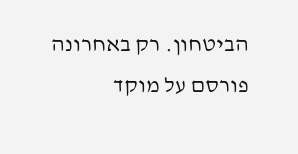הביטחון. רק באחרונה פורסם על מוקד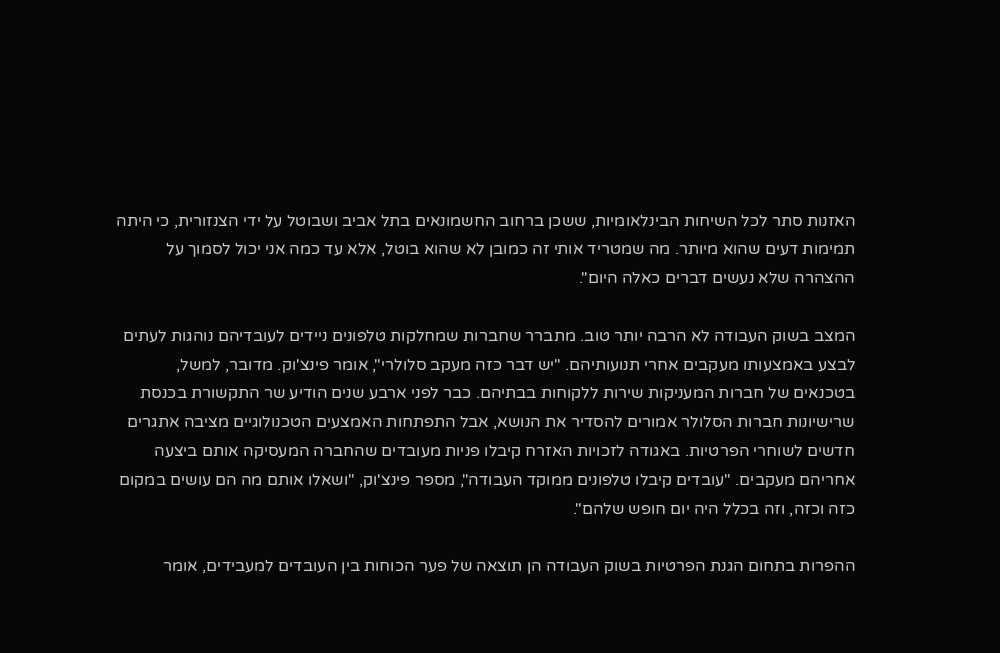האזנות סתר לכל השיחות הבינלאומיות, ששכן ברחוב החשמונאים בתל אביב ושבוטל על ידי הצנזורית, כי היתה תמימות דעים שהוא מיותר. מה שמטריד אותי זה כמובן לא שהוא בוטל, אלא עד כמה אני יכול לסמוך על ההצהרה שלא נעשים דברים כאלה היום".

המצב בשוק העבודה לא הרבה יותר טוב. מתברר שחברות שמחלקות טלפונים ניידים לעובדיהם נוהגות לעתים לבצע באמצעותו מעקבים אחרי תנועותיהם. "יש דבר כזה מעקב סלולרי", אומר פינצ'וק. מדובר, למשל, בטכנאים של חברות המעניקות שירות ללקוחות בבתיהם. כבר לפני ארבע שנים הודיע שר התקשורת בכנסת שרישיונות חברות הסלולר אמורים להסדיר את הנושא, אבל התפתחות האמצעים הטכנולוגיים מציבה אתגרים חדשים לשוחרי הפרטיות. באגודה לזכויות האזרח קיבלו פניות מעובדים שהחברה המעסיקה אותם ביצעה אחריהם מעקבים. "עובדים קיבלו טלפונים ממוקד העבודה", מספר פינצ'וק, "ושאלו אותם מה הם עושים במקום כזה וכזה, וזה בכלל היה יום חופש שלהם".

ההפרות בתחום הגנת הפרטיות בשוק העבודה הן תוצאה של פער הכוחות בין העובדים למעבידים, אומר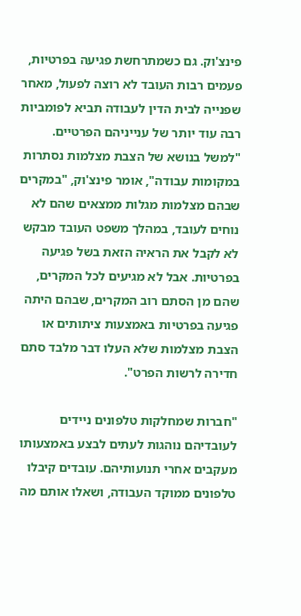פינצ'וק. גם כשמתרחשת פגיעה בפרטיות, פעמים רבות העובד לא רוצה לפעול, מאחר שפנייה לבית הדין לעבודה תביא לפומביות רבה עוד יותר של ענייניהם הפרטיים. "למשל בנושא של הצבת מצלמות נסתרות במקומות עבודה", אומר פינצ'וק, "במקרים שבהם מצלמות מגלות ממצאים שהם לא נוחים לעובד, במהלך משפט העובד מבקש לא לקבל את הראיה הזאת בשל פגיעה בפרטיות. אבל לא מגיעים לכל המקרים, שהם מן הסתם רוב המקרים, שבהם היתה פגיעה בפרטיות באמצעות ציתותים או הצבת מצלמות שלא העלו דבר מלבד סתם חדירה לרשות הפרט".

"חברות שמחלקות טלפונים ניידים לעובדיהם נוהגות לעתים לבצע באמצעותו מעקבים אחרי תנועותיהם. עובדים קיבלו טלפונים ממוקד העבודה, ושאלו אותם מה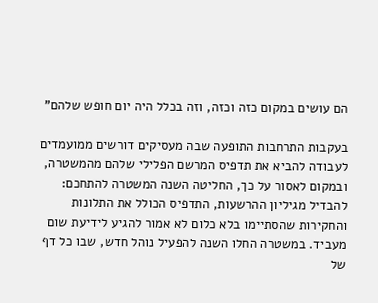הם עושים במקום כזה וכזה, וזה בכלל היה יום חופש שלהם"

בעקבות התרחבות התופעה שבה מעסיקים דורשים ממועמדים לעבודה להביא את תדפיס המרשם הפלילי שלהם מהמשטרה, ובמקום לאסור על כך, החליטה השנה המשטרה להתחכם: להבדיל מגיליון ההרשעות, התדפיס הכולל את התלונות והחקירות שהסתיימו בלא כלום לא אמור להגיע לידיעת שום מעביד. במשטרה החלו השנה להפעיל נוהל חדש, שבו כל דף של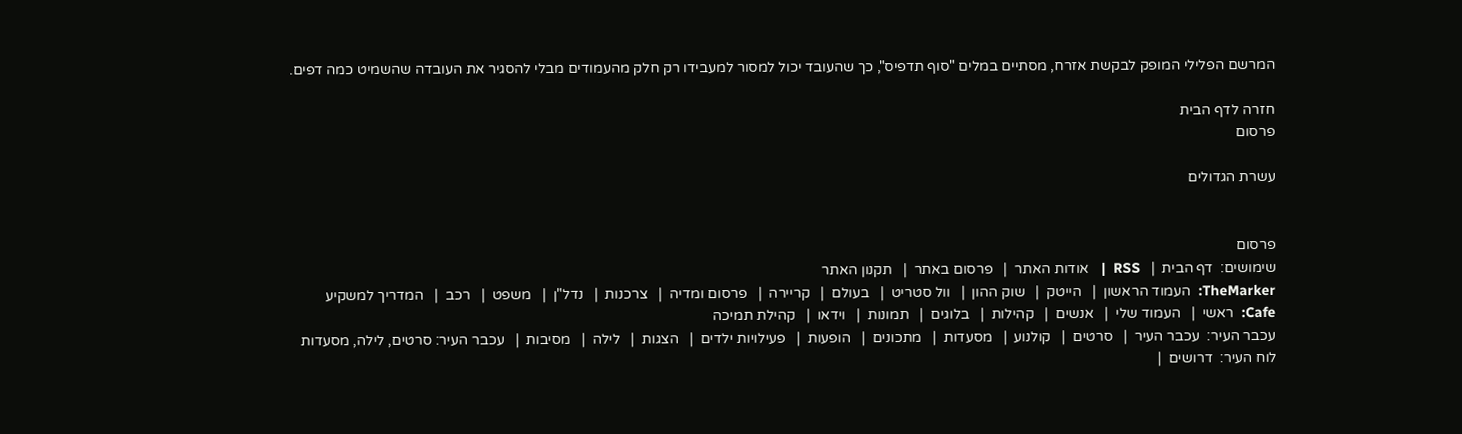המרשם הפלילי המופק לבקשת אזרח, מסתיים במלים "סוף תדפיס", כך שהעובד יכול למסור למעבידו רק חלק מהעמודים מבלי להסגיר את העובדה שהשמיט כמה דפים.

חזרה לדף הבית
פרסום

עשרת הגדולים


פרסום
שימושים:  דף הבית  |   RSS  |   אודות האתר  |   פרסום באתר  |   תקנון האתר
TheMarker:  העמוד הראשון  |   הייטק  |   שוק ההון  |   וול סטריט  |   בעולם  |   קריירה  |   פרסום ומדיה  |   צרכנות  |   נדל"ן  |   משפט  |   רכב  |   המדריך למשקיע
Cafe:  ראשי  |   העמוד שלי  |   אנשים  |   קהילות  |   בלוגים  |   תמונות  |   וידאו  |   קהילת תמיכה
עכבר העיר:  עכבר העיר  |   סרטים  |   קולנוע  |   מסעדות  |   מתכונים  |   הופעות  |   פעילויות ילדים  |   הצגות  |   לילה  |   מסיבות  |   עכבר העיר: סרטים, לילה, מסעדות
לוח העיר:  דרושים  |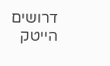דרושים הייטק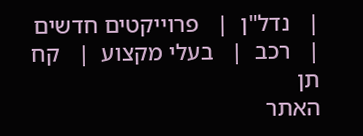|   נדל"ן  |   פרוייקטים חדשים  |   רכב  |   בעלי מקצוע  |   קח תן
האתר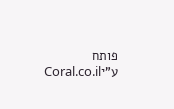פותח ע"יCoral.co.il